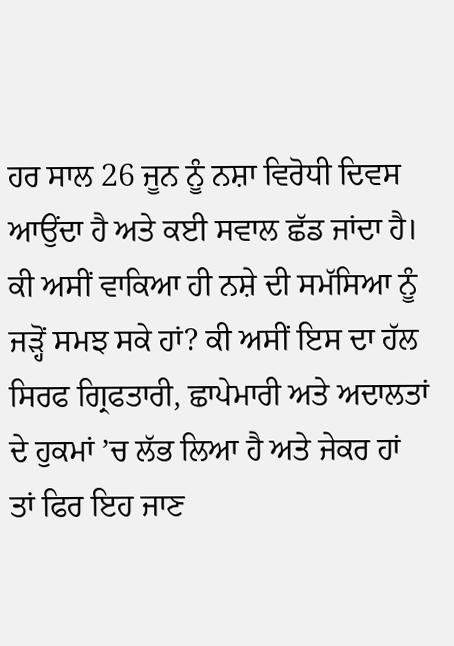ਹਰ ਸਾਲ 26 ਜੂਨ ਨੂੰ ਨਸ਼ਾ ਵਿਰੋਧੀ ਦਿਵਸ ਆਉਂਦਾ ਹੈ ਅਤੇ ਕਈ ਸਵਾਲ ਛੱਡ ਜਾਂਦਾ ਹੈ। ਕੀ ਅਸੀਂ ਵਾਕਿਆ ਹੀ ਨਸ਼ੇ ਦੀ ਸਮੱਸਿਆ ਨੂੰ ਜੜ੍ਹੋਂ ਸਮਝ ਸਕੇ ਹਾਂ? ਕੀ ਅਸੀਂ ਇਸ ਦਾ ਹੱਲ ਸਿਰਫ ਗ੍ਰਿਫਤਾਰੀ, ਛਾਪੇਮਾਰੀ ਅਤੇ ਅਦਾਲਤਾਂ ਦੇ ਹੁਕਮਾਂ ’ਚ ਲੱਭ ਲਿਆ ਹੈ ਅਤੇ ਜੇਕਰ ਹਾਂ ਤਾਂ ਫਿਰ ਇਹ ਜਾਣ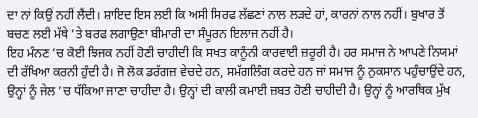ਦਾ ਨਾਂ ਕਿਉਂ ਨਹੀਂ ਲੈਂਦੀ। ਸ਼ਾਇਦ ਇਸ ਲਈ ਕਿ ਅਸੀ ਸਿਰਫ ਲੱਛਣਾਂ ਨਾਲ ਲੜਦੇ ਹਾਂ, ਕਾਰਨਾਂ ਨਾਲ ਨਹੀਂ। ਬੁਖਾਰ ਤੋਂ ਬਚਣ ਲਈ ਮੱਥੇ ’ਤੇ ਬਰਫ ਲਗਾਉਣਾ ਬੀਮਾਰੀ ਦਾ ਸੰਪੂਰਨ ਇਲਾਜ ਨਹੀਂ ਹੈ।
ਇਹ ਮੰਨਣ ’ਚ ਕੋਈ ਝਿਜਕ ਨਹੀਂ ਹੋਣੀ ਚਾਹੀਦੀ ਕਿ ਸਖਤ ਕਾਨੂੰਨੀ ਕਾਰਵਾਈ ਜ਼ਰੂਰੀ ਹੈ। ਹਰ ਸਮਾਜ ਨੇ ਆਪਣੇ ਨਿਯਮਾਂ ਦੀ ਰੱਖਿਆ ਕਰਨੀ ਹੁੰਦੀ ਹੈ। ਜੋ ਲੋਕ ਡਰੱਗਜ਼ ਵੇਚਦੇ ਹਨ, ਸਮੱਗਲਿੰਗ ਕਰਦੇ ਹਨ ਜਾਂ ਸਮਾਜ ਨੂੰ ਨੁਕਸਾਨ ਪਹੁੰਚਾਉਂਦੇ ਹਨ, ਉਨ੍ਹਾਂ ਨੂੰ ਜੇਲ ’ਚ ਧੱਕਿਆ ਜਾਣਾ ਚਾਹੀਦਾ ਹੈ। ਉਨ੍ਹਾਂ ਦੀ ਕਾਲੀ ਕਮਾਈ ਜ਼ਬਤ ਹੋਣੀ ਚਾਹੀਦੀ ਹੈ। ਉਨ੍ਹਾਂ ਨੂੰ ਆਰਥਿਕ ਮੁੱਖ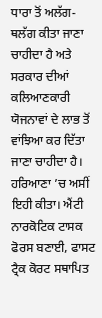ਧਾਰਾ ਤੋਂ ਅਲੱਗ-ਥਲੱਗ ਕੀਤਾ ਜਾਣਾ ਚਾਹੀਦਾ ਹੈ ਅਤੇ ਸਰਕਾਰ ਦੀਆਂ ਕਲਿਆਣਕਾਰੀ ਯੋਜਨਾਵਾਂ ਦੇ ਲਾਭ ਤੋਂ ਵਾਂਝਿਆ ਕਰ ਦਿੱਤਾ ਜਾਣਾ ਚਾਹੀਦਾ ਹੈ। ਹਰਿਆਣਾ ’ਚ ਅਸੀਂ ਇਹੀ ਕੀਤਾ। ਐਂਟੀ ਨਾਰਕੋਟਿਕ ਟਾਸਕ ਫੋਰਸ ਬਣਾਈ, ਫਾਸਟ ਟ੍ਰੈਕ ਕੋਰਟ ਸਥਾਪਿਤ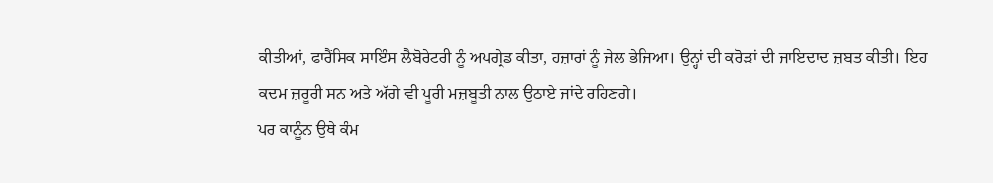ਕੀਤੀਆਂ, ਫਾਰੈਂਸਿਕ ਸਾਇੰਸ ਲੈਬੋਰੇਟਰੀ ਨੂੰ ਅਪਗ੍ਰੇਡ ਕੀਤਾ, ਹਜ਼ਾਰਾਂ ਨੂੰ ਜੇਲ ਭੇਜਿਆ। ਉਨ੍ਹਾਂ ਦੀ ਕਰੋੜਾਂ ਦੀ ਜਾਇਦਾਦ ਜ਼ਬਤ ਕੀਤੀ। ਇਹ ਕਦਮ ਜ਼ਰੂਰੀ ਸਨ ਅਤੇ ਅੱਗੇ ਵੀ ਪੂਰੀ ਮਜ਼ਬੂਤੀ ਨਾਲ ਉਠਾਏ ਜਾਂਦੇ ਰਹਿਣਗੇ।
ਪਰ ਕਾਨੂੰਨ ਉਥੇ ਕੰਮ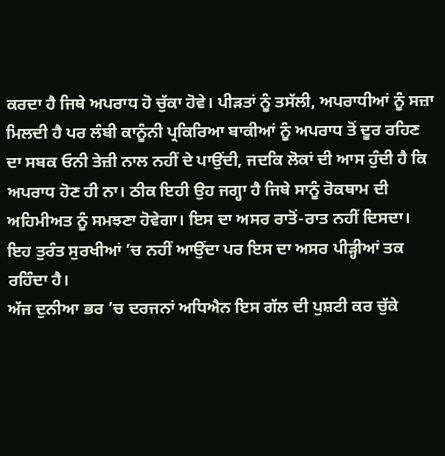ਕਰਦਾ ਹੈ ਜਿਥੇ ਅਪਰਾਧ ਹੋ ਚੁੱਕਾ ਹੋਵੇ। ਪੀੜਤਾਂ ਨੂੰ ਤਸੱਲੀ, ਅਪਰਾਧੀਆਂ ਨੂੰ ਸਜ਼ਾ ਮਿਲਦੀ ਹੈ ਪਰ ਲੰਬੀ ਕਾਨੂੰਨੀ ਪ੍ਰਕਿਰਿਆ ਬਾਕੀਆਂ ਨੂੰ ਅਪਰਾਧ ਤੋਂ ਦੂਰ ਰਹਿਣ ਦਾ ਸਬਕ ਓਨੀ ਤੇਜ਼ੀ ਨਾਲ ਨਹੀਂ ਦੇ ਪਾਉਂਦੀ, ਜਦਕਿ ਲੋਕਾਂ ਦੀ ਆਸ ਹੁੰਦੀ ਹੈ ਕਿ ਅਪਰਾਧ ਹੋਣ ਹੀ ਨਾ। ਠੀਕ ਇਹੀ ਉਹ ਜਗ੍ਹਾ ਹੈ ਜਿਥੇ ਸਾਨੂੰ ਰੋਕਥਾਮ ਦੀ ਅਹਿਮੀਅਤ ਨੂੰ ਸਮਝਣਾ ਹੋਵੇਗਾ। ਇਸ ਦਾ ਅਸਰ ਰਾਤੋਂ-ਰਾਤ ਨਹੀਂ ਦਿਸਦਾ। ਇਹ ਤੁਰੰਤ ਸੁਰਖੀਆਂ ’ਚ ਨਹੀਂ ਆਉਂਦਾ ਪਰ ਇਸ ਦਾ ਅਸਰ ਪੀੜ੍ਹੀਆਂ ਤਕ ਰਹਿੰਦਾ ਹੈ।
ਅੱਜ ਦੁਨੀਆ ਭਰ ’ਚ ਦਰਜਨਾਂ ਅਧਿਐਨ ਇਸ ਗੱਲ ਦੀ ਪੁਸ਼ਟੀ ਕਰ ਚੁੱਕੇ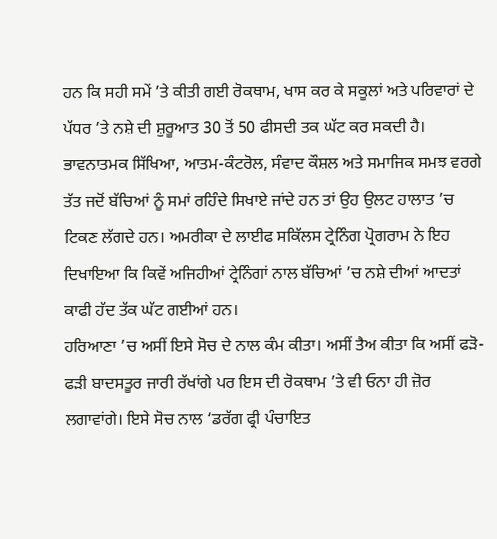ਹਨ ਕਿ ਸਹੀ ਸਮੇਂ ’ਤੇ ਕੀਤੀ ਗਈ ਰੋਕਥਾਮ, ਖਾਸ ਕਰ ਕੇ ਸਕੂਲਾਂ ਅਤੇ ਪਰਿਵਾਰਾਂ ਦੇ ਪੱਧਰ ’ਤੇ ਨਸ਼ੇ ਦੀ ਸ਼ੁਰੂਆਤ 30 ਤੋਂ 50 ਫੀਸਦੀ ਤਕ ਘੱਟ ਕਰ ਸਕਦੀ ਹੈ। ਭਾਵਨਾਤਮਕ ਸਿੱਖਿਆ, ਆਤਮ-ਕੰਟਰੋਲ, ਸੰਵਾਦ ਕੌਸ਼ਲ ਅਤੇ ਸਮਾਜਿਕ ਸਮਝ ਵਰਗੇ ਤੱਤ ਜਦੋਂ ਬੱਚਿਆਂ ਨੂੰ ਸਮਾਂ ਰਹਿੰਦੇ ਸਿਖਾਏ ਜਾਂਦੇ ਹਨ ਤਾਂ ਉਹ ਉਲਟ ਹਾਲਾਤ ’ਚ ਟਿਕਣ ਲੱਗਦੇ ਹਨ। ਅਮਰੀਕਾ ਦੇ ਲਾਈਫ ਸਕਿੱਲਸ ਟ੍ਰੇਨਿੰਗ ਪ੍ਰੋਗਰਾਮ ਨੇ ਇਹ ਦਿਖਾਇਆ ਕਿ ਕਿਵੇਂ ਅਜਿਹੀਆਂ ਟ੍ਰੇਨਿੰਗਾਂ ਨਾਲ ਬੱਚਿਆਂ ’ਚ ਨਸ਼ੇ ਦੀਆਂ ਆਦਤਾਂ ਕਾਫੀ ਹੱਦ ਤੱਕ ਘੱਟ ਗਈਆਂ ਹਨ।
ਹਰਿਆਣਾ ’ਚ ਅਸੀਂ ਇਸੇ ਸੋਚ ਦੇ ਨਾਲ ਕੰਮ ਕੀਤਾ। ਅਸੀਂ ਤੈਅ ਕੀਤਾ ਕਿ ਅਸੀਂ ਫੜੋ-ਫੜੀ ਬਾਦਸਤੂਰ ਜਾਰੀ ਰੱਖਾਂਗੇ ਪਰ ਇਸ ਦੀ ਰੋਕਥਾਮ ’ਤੇ ਵੀ ਓਨਾ ਹੀ ਜ਼ੋਰ ਲਗਾਵਾਂਗੇ। ਇਸੇ ਸੋਚ ਨਾਲ ‘ਡਰੱਗ ਫ੍ਰੀ ਪੰਚਾਇਤ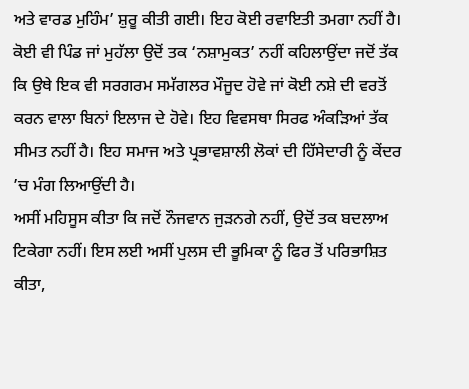ਅਤੇ ਵਾਰਡ ਮੁਹਿੰਮ’ ਸ਼ੁਰੂ ਕੀਤੀ ਗਈ। ਇਹ ਕੋਈ ਰਵਾਇਤੀ ਤਮਗਾ ਨਹੀਂ ਹੈ। ਕੋਈ ਵੀ ਪਿੰਡ ਜਾਂ ਮੁਹੱਲਾ ਉਦੋਂ ਤਕ ‘ਨਸ਼ਾਮੁਕਤ’ ਨਹੀਂ ਕਹਿਲਾਉਂਦਾ ਜਦੋਂ ਤੱਕ ਕਿ ਉਥੇ ਇਕ ਵੀ ਸਰਗਰਮ ਸਮੱਗਲਰ ਮੌਜੂਦ ਹੋਵੇ ਜਾਂ ਕੋਈ ਨਸ਼ੇ ਦੀ ਵਰਤੋਂ ਕਰਨ ਵਾਲਾ ਬਿਨਾਂ ਇਲਾਜ ਦੇ ਹੋਵੇ। ਇਹ ਵਿਵਸਥਾ ਸਿਰਫ ਅੰਕੜਿਆਂ ਤੱਕ ਸੀਮਤ ਨਹੀਂ ਹੈ। ਇਹ ਸਮਾਜ ਅਤੇ ਪ੍ਰਭਾਵਸ਼ਾਲੀ ਲੋਕਾਂ ਦੀ ਹਿੱਸੇਦਾਰੀ ਨੂੰ ਕੇਂਦਰ ’ਚ ਮੰਗ ਲਿਆਉਂਦੀ ਹੈ।
ਅਸੀਂ ਮਹਿਸੂਸ ਕੀਤਾ ਕਿ ਜਦੋਂ ਨੌਜਵਾਨ ਜੁੜਨਗੇ ਨਹੀਂ, ਉਦੋਂ ਤਕ ਬਦਲਾਅ ਟਿਕੇਗਾ ਨਹੀਂ। ਇਸ ਲਈ ਅਸੀਂ ਪੁਲਸ ਦੀ ਭੂਮਿਕਾ ਨੂੰ ਫਿਰ ਤੋਂ ਪਰਿਭਾਸ਼ਿਤ ਕੀਤਾ,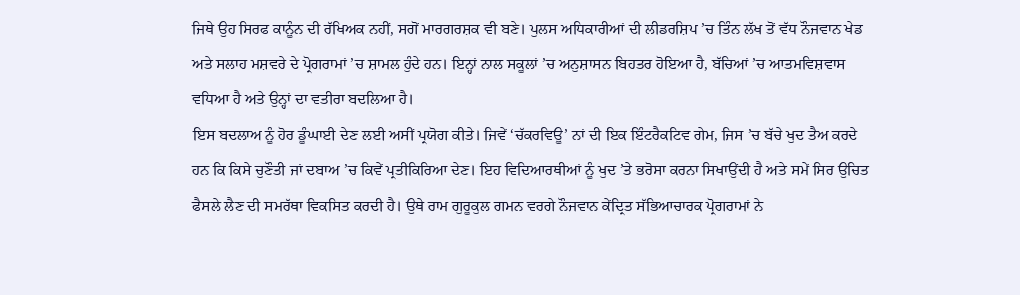ਜਿਥੇ ਉਹ ਸਿਰਫ ਕਾਨੂੰਨ ਦੀ ਰੱਖਿਅਕ ਨਹੀਂ, ਸਗੋਂ ਮਾਰਗਰਸ਼ਕ ਵੀ ਬਣੇ। ਪੁਲਸ ਅਧਿਕਾਰੀਆਂ ਦੀ ਲੀਡਰਸ਼ਿਪ ’ਚ ਤਿੰਨ ਲੱਖ ਤੋਂ ਵੱਧ ਨੌਜਵਾਨ ਖੇਡ ਅਤੇ ਸਲਾਹ ਮਸ਼ਵਰੇ ਦੇ ਪ੍ਰੋਗਰਾਮਾਂ ’ਚ ਸ਼ਾਮਲ ਹੁੰਦੇ ਹਨ। ਇਨ੍ਹਾਂ ਨਾਲ ਸਕੂਲਾਂ ’ਚ ਅਨੁਸ਼ਾਸਨ ਬਿਹਤਰ ਹੋਇਆ ਹੈ, ਬੱਚਿਆਂ ’ਚ ਆਤਮਵਿਸ਼ਵਾਸ ਵਧਿਆ ਹੈ ਅਤੇ ਉਨ੍ਹਾਂ ਦਾ ਵਤੀਰਾ ਬਦਲਿਆ ਹੈ।
ਇਸ ਬਦਲਾਅ ਨੂੰ ਹੋਰ ਡੂੰਘਾਈ ਦੇਣ ਲਈ ਅਸੀਂ ਪ੍ਰਯੋਗ ਕੀਤੇ। ਜਿਵੇਂ ‘ਚੱਕਰਵਿਊ’ ਨਾਂ ਦੀ ਇਕ ਇੰਟਰੈਕਟਿਵ ਗੇਮ, ਜਿਸ ’ਚ ਬੱਚੇ ਖੁਦ ਤੈਅ ਕਰਦੇ ਹਨ ਕਿ ਕਿਸੇ ਚੁਣੌਤੀ ਜਾਂ ਦਬਾਅ ’ਚ ਕਿਵੇਂ ਪ੍ਰਤੀਕਿਰਿਆ ਦੇਣ। ਇਹ ਵਿਦਿਆਰਥੀਆਂ ਨੂੰ ਖੁਦ ’ਤੇ ਭਰੋਸਾ ਕਰਨਾ ਸਿਖਾਉਂਦੀ ਹੈ ਅਤੇ ਸਮੇਂ ਸਿਰ ਉਚਿਤ ਫੈਸਲੇ ਲੈਣ ਦੀ ਸਮਰੱਥਾ ਵਿਕਸਿਤ ਕਰਦੀ ਹੈ। ਉਥੇ ਰਾਮ ਗੁਰੂਕੁਲ ਗਮਨ ਵਰਗੇ ਨੌਜਵਾਨ ਕੇਂਦ੍ਰਿਤ ਸੱਭਿਆਚਾਰਕ ਪ੍ਰੋਗਰਾਮਾਂ ਨੇ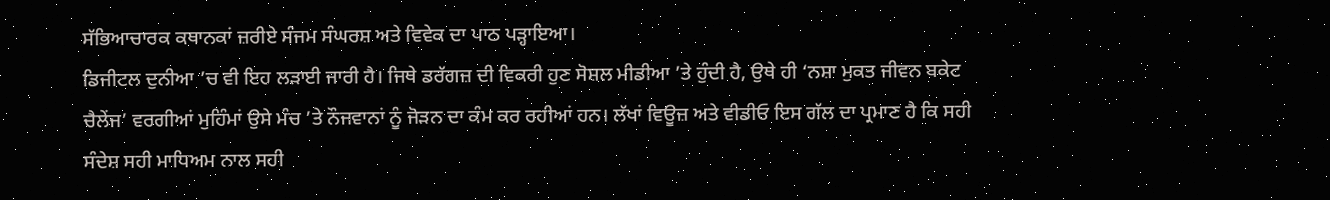ਸੱਭਿਆਚਾਰਕ ਕਥਾਨਕਾਂ ਜ਼ਰੀਏ ਸੰਜਮ ਸੰਘਰਸ਼ ਅਤੇ ਵਿਵੇਕ ਦਾ ਪਾਠ ਪੜ੍ਹਾਇਆ।
ਡਿਜੀਟਲ ਦੁਨੀਆ ’ਚ ਵੀ ਇਹ ਲੜਾਈ ਜਾਰੀ ਹੈ। ਜਿਥੇ ਡਰੱਗਜ਼ ਦੀ ਵਿਕਰੀ ਹੁਣ ਸੋਸ਼ਲ ਮੀਡੀਆ ’ਤੇ ਹੁੰਦੀ ਹੈ, ਉਥੇ ਹੀ ‘ਨਸ਼ਾ ਮੁਕਤ ਜੀਵਨ ਬਕੇਟ ਚੈਲੇਂਜ’ ਵਰਗੀਆਂ ਮੁਹਿੰਮਾਂ ਉਸੇ ਮੰਚ ’ਤੇ ਨੌਜਵਾਨਾਂ ਨੂੰ ਜੋੜਨ ਦਾ ਕੰਮ ਕਰ ਰਹੀਆਂ ਹਨ। ਲੱਖਾਂ ਵਿਊਜ਼ ਅਤੇ ਵੀਡੀਓ ਇਸ ਗੱਲ ਦਾ ਪ੍ਰਮਾਣ ਹੈ ਕਿ ਸਹੀ ਸੰਦੇਸ਼ ਸਹੀ ਮਾਧਿਅਮ ਨਾਲ ਸਹੀ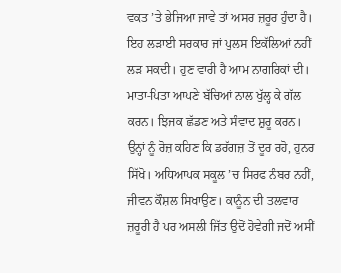ਵਕਤ ’ਤੇ ਭੇਜਿਆ ਜਾਵੇ ਤਾਂ ਅਸਰ ਜ਼ਰੂਰ ਹੁੰਦਾ ਹੈ।
ਇਹ ਲੜਾਈ ਸਰਕਾਰ ਜਾਂ ਪੁਲਸ ਇਕੱਲਿਆਂ ਨਹੀਂ ਲੜ ਸਕਦੀ। ਹੁਣ ਵਾਰੀ ਹੈ ਆਮ ਨਾਗਰਿਕਾਂ ਦੀ। ਮਾਤਾ-ਪਿਤਾ ਆਪਣੇ ਬੱਚਿਆਂ ਨਾਲ ਖੁੱਲ੍ਹ ਕੇ ਗੱਲ ਕਰਨ। ਝਿਜਕ ਛੱਡਣ ਅਤੇ ਸੰਵਾਦ ਸ਼ੁਰੂ ਕਰਨ। ਉਨ੍ਹਾਂ ਨੂੰ ਰੋਜ਼ ਕਹਿਣ ਕਿ ਡਰੱਗਜ਼ ਤੋਂ ਦੂਰ ਰਹੋ, ਹੁਨਰ ਸਿੱਖੋ। ਅਧਿਆਪਕ ਸਕੂਲ ’ਚ ਸਿਰਫ ਨੰਬਰ ਨਹੀਂ, ਜੀਵਨ ਕੌਸ਼ਲ ਸਿਖਾਉਣ। ਕਾਨੂੰਨ ਦੀ ਤਲਵਾਰ ਜ਼ਰੂਰੀ ਹੈ ਪਰ ਅਸਲੀ ਜਿੱਤ ਉਦੋਂ ਹੋਵੇਗੀ ਜਦੋਂ ਅਸੀਂ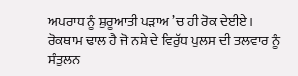ਅਪਰਾਧ ਨੂੰ ਸ਼ੁਰੂਆਤੀ ਪੜਾਅ ’ਚ ਹੀ ਰੋਕ ਦੇਈਏ। ਰੋਕਥਾਮ ਢਾਲ ਹੈ ਜੋ ਨਸ਼ੇ ਦੇ ਵਿਰੁੱਧ ਪੁਲਸ ਦੀ ਤਲਵਾਰ ਨੂੰ ਸੰਤੁਲਨ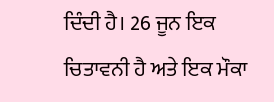ਦਿੰਦੀ ਹੈ। 26 ਜੂਨ ਇਕ ਚਿਤਾਵਨੀ ਹੈ ਅਤੇ ਇਕ ਮੌਕਾ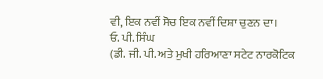ਵੀ, ਇਕ ਨਵੀਂ ਸੋਚ ਇਕ ਨਵੀਂ ਦਿਸ਼ਾ ਚੁਣਨ ਦਾ।
ਓ. ਪੀ. ਸਿੰਘ
(ਡੀ. ਜੀ. ਪੀ. ਅਤੇ ਮੁਖੀ ਹਰਿਆਣਾ ਸਟੇਟ ਨਾਰਕੋਟਿਕ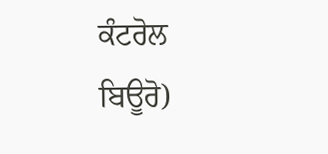ਕੰਟਰੋਲ ਬਿਊਰੋ)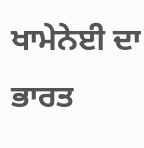ਖਾਮੇਨੇਈ ਦਾ ਭਾਰਤ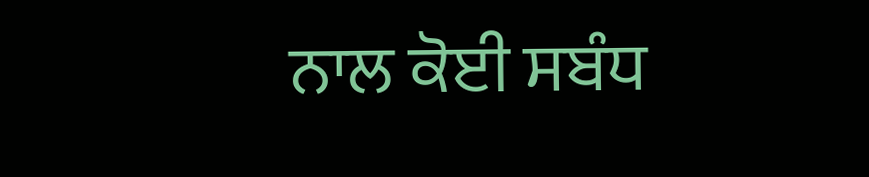ਨਾਲ ਕੋਈ ਸਬੰਧ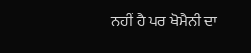ਨਹੀਂ ਹੈ ਪਰ ਖੋਮੈਨੀ ਦਾ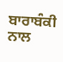ਬਾਰਾਬੰਕੀ ਨਾਲ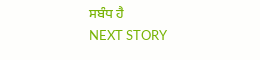ਸਬੰਧ ਹੈ
NEXT STORY